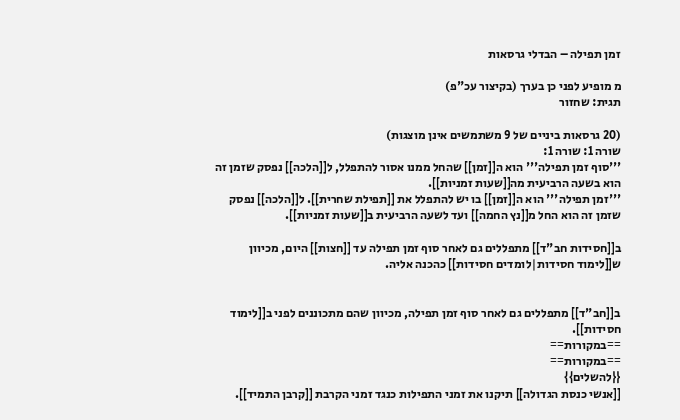זמן תפילה – הבדלי גרסאות

מ מופיע לפני כן בערך (בקיצור עכ"פ)
תגית: שחזור

(20 גרסאות ביניים של 9 משתמשים אינן מוצגות)
שורה 1: שורה 1:
'''סוף זמן תפילה''' הוא ה[[זמן]] שהחל ממנו אסור להתפלל, ל[[הלכה]] נפסק שזמן זה הוא בשעה הרביעית מה[[שעות זמניות]].
'''זמן תפילה''' הוא ה[[זמן]] בו יש להתפלל את [[תפילת שחרית]]. ל[[הלכה]] נפסק שזמן זה הוא החל מ[[נץ החמה]] ועד לשעה הרביעית ב[[שעות זמניות]].

ב[[חסידות חב"ד]] מתפללים גם לאחר סוף זמן תפילה עד [[חצות]] היום, מכיוון ש[[לימוד חסידות|לומדים חסידות]] כהכנה אליה.


ב[[חב"ד]] מתפללים גם לאחר סוף זמן תפילה, מכיוון שהם מתכוננים לפני ב[[לימוד חסידות]].
==במקורות==
==במקורות==
{{להשלים}}
[[אנשי כנסת הגדולה]] תיקנו את זמני התפילות כנגד זמני הקרבת [[קרבן התמיד]].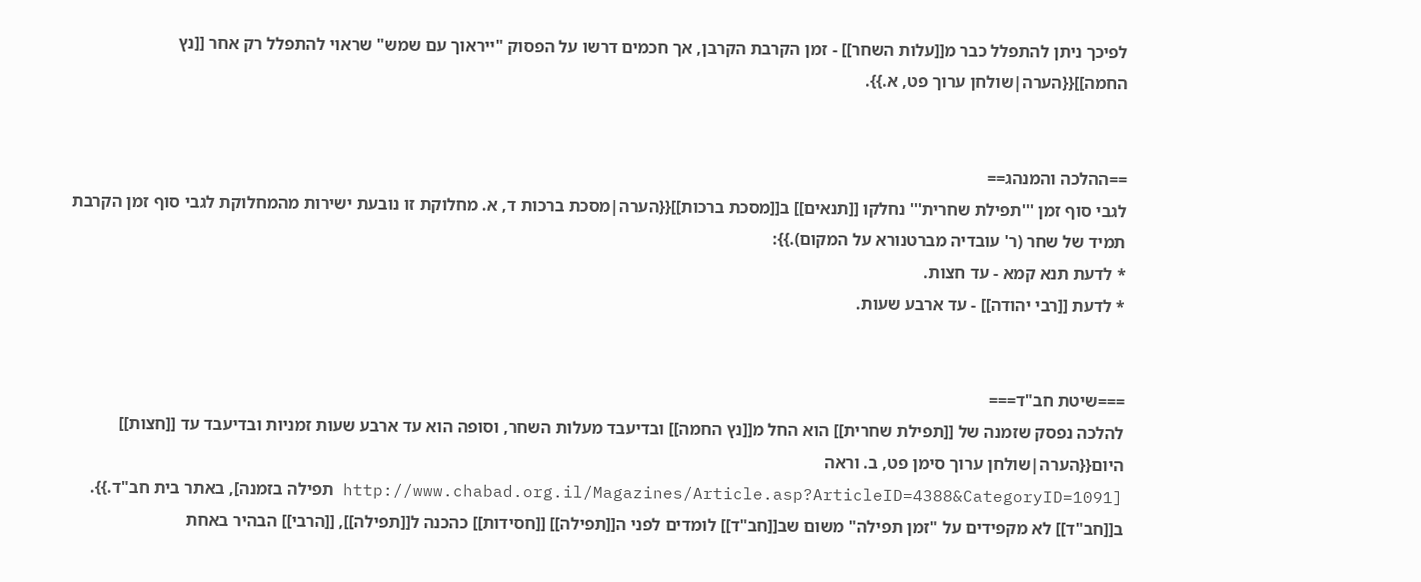לפיכך ניתן להתפלל כבר מ[[עלות השחר]] - זמן הקרבת הקרבן, אך חכמים דרשו על הפסוק "ייראוך עם שמש" שראוי להתפלל רק אחר [[נץ החמה]]{{הערה|שולחן ערוך פט, א.}}.


==ההלכה והמנהג==
לגבי סוף זמן '''תפילת שחרית''' נחלקו [[תנאים]] ב[[מסכת ברכות]]{{הערה|מסכת ברכות ד, א. מחלוקת זו נובעת ישירות מהמחלוקת לגבי סוף זמן הקרבת תמיד של שחר (ר' עובדיה מברטנורא על המקום).}}:
* לדעת תנא קמא - עד חצות.
* לדעת [[רבי יהודה]] - עד ארבע שעות.


===שיטת חב"ד===
להלכה נפסק שזמנה של [[תפילת שחרית]] הוא החל מ[[נץ החמה]] ובדיעבד מעלות השחר, וסופה הוא עד ארבע שעות זמניות ובדיעבד עד [[חצות]] היום{{הערה|שולחן ערוך סימן פט, ב. וראה [http://www.chabad.org.il/Magazines/Article.asp?ArticleID=4388&CategoryID=1091 תפילה בזמנה], באתר בית חב"ד.}}.
ב[[חב"ד]] לא מקפידים על "זמן תפילה" משום שב[[חב"ד]] לומדים לפני ה[[תפילה]] [[חסידות]] כהכנה ל[[תפילה]], [[הרבי]] הבהיר באחת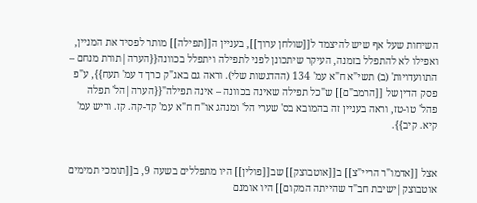השיחות שעל אף שיש להיצמד ל[[שולחן ערוך]], בעניין ה[[תפילה]] מותר לפסיד את המניין, ואפילו לא להתפלל בזמנה, העיקר שיתכונן לפני לתפילה ויתפלל בכוונה{{הערה|תורת מנחם – התוועדויות' (ב) תשי"א ח"א עמ' 134 (ההדגשות שלי). וראה גם באג"ק כרך ד עמ' תעח}}, ע"פ פסק הדין של [[הרמב"ם]] ש"כל תפילה שאינה בכוונה – אינה תפילה"{{הערה|הל' תפלה פהל' טו-טז, וראה בעניין זה בהמובא בס' שערי הל' ומנהג או"ח ח"א עמ' קד-קה. קז. וריש עמ' קיא. קיב}}.


אצל [[אדמו"ר הריי"צ]] ב[[אוטבוצק]] שב[[פולין]] היו מתפללים בשעה 9, ב[[תומכי תמימים אוטבוצק|ישיבת חב"ד שהייתה המקום]] היו אומנם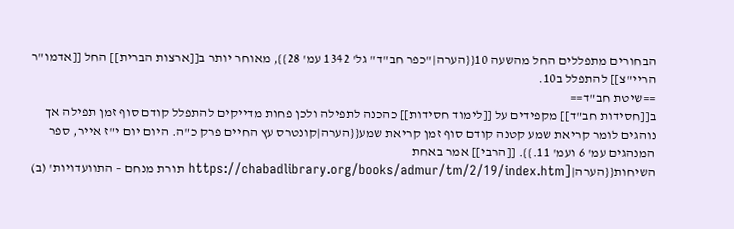הבחורים מתפללים החל מהשעה 10{{הערה|"כפר חב"ד" גל' 1342 עמ' 28}}, מאוחר יותר ב[[ארצות הברית]] החל [[אדמו"ר הריי"צ]] להתפלל ב10.
==שיטת חב"ד==
ב[[חסידות חב"ד]] מקפידים על [[לימוד חסידות]] כהכנה לתפילה ולכן פחות מדייקים להתפלל קודם סוף זמן תפילה אך נוהגים לומר קריאת שמע קטנה קודם סוף זמן קריאת שמע{{הערה|קונטרס עץ החיים פרק כ"ה. היום יום י"ז אייר, ספר המנהגים עמ' 6 ועמ' 11.}}. [[הרבי]] אמר באחת השיחות{{הערה|[https://chabadlibrary.org/books/admur/tm/2/19/index.htm תורת מנחם – התוועדויות' (ב)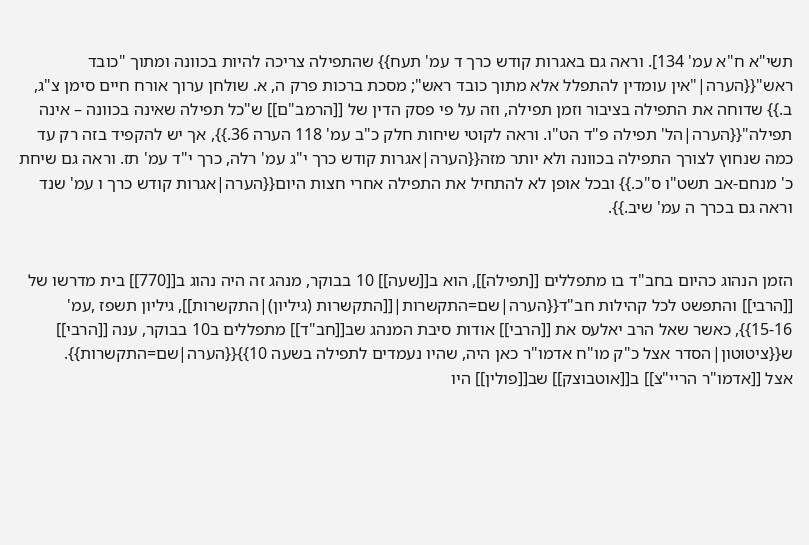תשי"א ח"א עמ' 134]. וראה גם באגרות קודש כרך ד עמ' תעח}} שהתפילה צריכה להיות בכוונה ומתוך "כובד ראש"{{הערה|"אין עומדין להתפלל אלא מתוך כובד ראש"; מסכת ברכות פרק ה, א. שולחן ערוך אורח חיים סימן צ"ג, ב.}} שדוחה את התפילה בציבור וזמן תפילה, וזה על פי פסק הדין של [[הרמב"ם]] ש"כל תפילה שאינה בכוונה – אינה תפילה"{{הערה|הל' תפילה פ"ד הט"ו. וראה לקוטי שיחות חלק כ"ב עמ' 118 הערה 36.}}, אך יש להקפיד בזה רק עד כמה שנחוץ לצורך התפילה בכוונה ולא יותר מזה{{הערה|אגרות קודש כרך י"ג עמ' רלה, כרך י"ד עמ' תז. וראה גם שיחת כ' מנחם-אב תשט"ו ס"כ.}} ובכל אופן לא להתחיל את התפילה אחרי חצות היום{{הערה|אגרות קודש כרך ו עמ' שנד וראה גם בכרך ה עמ' שיב.}}.


הזמן הנהוג כהיום בחב"ד בו מתפללים [[תפילה]], הוא ב[[שעה]] 10 בבוקר, מנהג זה היה נהוג ב[[770]] בית מדרשו של [[הרבי]] והתפשט לכל קהילות חב"ד{{הערה|שם=התקשרות|[[התקשרות (גיליון)|התקשרות]], גיליון תשפז ,עמ' 15-16}}, כאשר שאל הרב יאלעס את [[הרבי]] אודות סיבת המנהג שב[[חב"ד]] מתפללים ב10 בבוקר, ענה [[הרבי]] ש{{ציטוטון|הסדר אצל כ"ק מו"ח אדמו"ר כאן היה, שהיו נעמדים לתפילה בשעה 10}}{{הערה|שם=התקשרות}}.
אצל [[אדמו"ר הריי"צ]] ב[[אוטבוצק]] שב[[פולין]] היו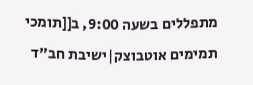מתפללים בשעה 9:00, ב[[תומכי תמימים אוטבוצק|ישיבת חב"ד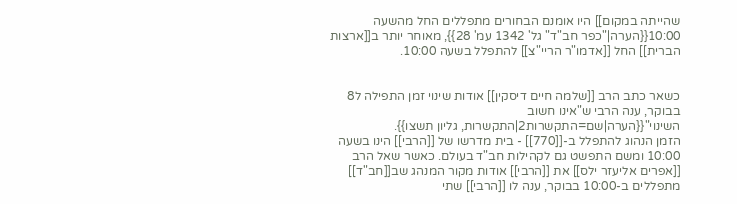שהייתה במקום]] היו אומנם הבחורים מתפללים החל מהשעה 10:00{{הערה|"כפר חב"ד" גל' 1342 עמ' 28}}, מאוחר יותר ב[[ארצות הברית]] החל [[אדמו"ר הריי"צ]] להתפלל בשעה 10:00.


כשאר כתב הרב [[שלמה חיים דיסקין]] אודות שינוי זמן התפילה ל8 בבוקר, ענה הרבי ש"אינו חשוב השינוי"{{הערה|שם=התקשרות2|התקשרות, גליון תשצו}}.
הזמן הנהוג להתפלל ב-[[770]] - בית מדרשו של [[הרבי]] הינו בשעה 10:00 ומשם התפשט גם לקהילות חב"ד בעולם. כאשר שאל הרב [[אפרים אליעזר ילס]] את [[הרבי]] אודות מקור המנהג שב[[חב"ד]] מתפללים ב-10:00 בבוקר, ענה לו [[הרבי]] שתי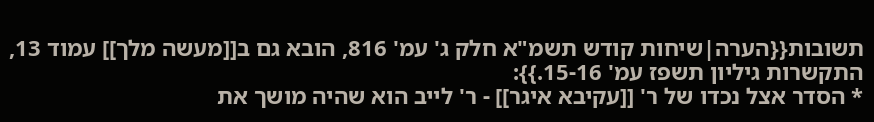תשובות{{הערה|שיחות קודש תשמ"א חלק ג' עמ' 816, הובא גם ב[[מעשה מלך]] עמוד 13, התקשרות גיליון תשפז עמ' 15-16.}}:
* הסדר אצל נכדו של ר' [[עקיבא איגר]] - ר' לייב הוא שהיה מושך את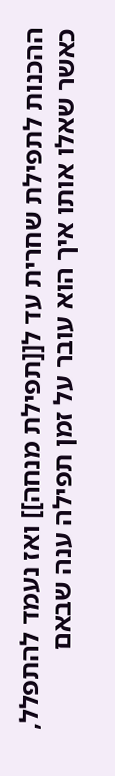ההכנות לתפילת שחרית עד ל[[תפילת מנחה]] ואז נעמד להתפלל, כאשר שאלו אותו איך הוא עובר על זמן תפילה ענה שבאם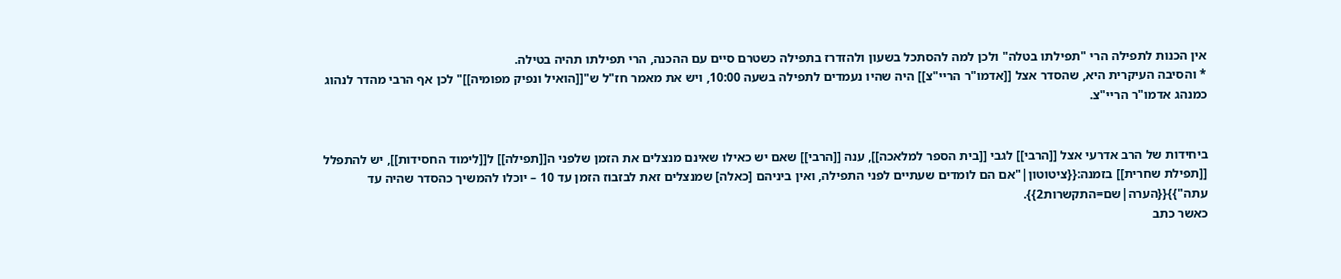אין הכנות לתפילה הרי "תפילתו בטלה" ולכן למה להסתכל בשעון ולהזדרז בתפילה כשטרם סיים עם ההכנה, הרי תפילתו תהיה בטילה.
* והסיבה העיקרית היא, שהסדר אצל [[אדמו"ר הריי"צ]] היה שהיו נעמדים לתפילה בשעה 10:00, ויש את מאמר חז"ל ש"[[הואיל ונפיק מפומיה]]" לכן אף הרבי מהדר לנהוג כמנהג אדמו"ר הריי"צ.


ביחידות של הרב אדרעי אצל [[הרבי]] לגבי [[בית הספר למלאכה]], ענה [[הרבי]] שאם יש כאילו שאינם מנצלים את הזמן שלפני ה[[תפילה]] ל[[לימוד החסידות]], יש להתפלל [[תפילת שחרית]] בזמנה:{{ציטוטון|"אם הם לומדים שעתיים לפני התפילה, ואין ביניהם [כאלה] שמנצלים זאת לבזבוז הזמן עד 10 – יוכלו להמשיך כהסדר שהיה עד עתה"}}{{הערה|שם=התקשרות2}}.
כאשר כתב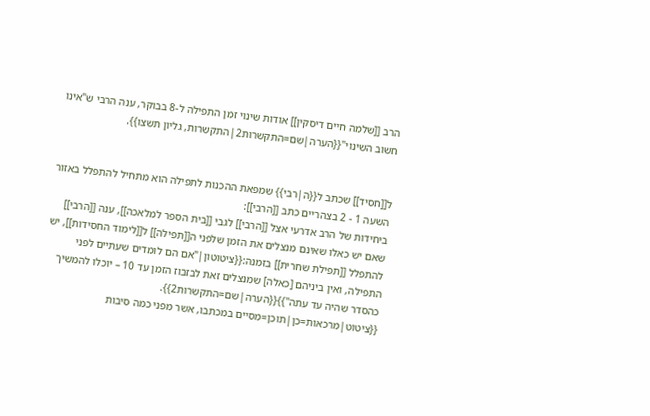הרב [[שלמה חיים דיסקין]] אודות שינוי זמן התפילה ל-8 בבוקר, ענה הרבי ש"אינו חשוב השינוי"{{הערה|שם=התקשרות2|התקשרות, גליון תשצו}}.


ל[[חסיד]] שכתב ל{{ה|רבי}} שמפאת ההכנות לתפילה הוא מתחיל להתפלל באזור השעה 1 - 2 בצהריים כתב [[הרבי]]:
ביחידות של הרב אדרעי אצל [[הרבי]] לגבי [[בית הספר למלאכה]], ענה [[הרבי]] שאם יש כאלו שאינם מנצלים את הזמן שלפני ה[[תפילה]] ל[[לימוד החסידות]], יש להתפלל [[תפילת שחרית]] בזמנה:{{ציטוטון|"אם הם לומדים שעתיים לפני התפילה, ואין ביניהם [כאלה] שמנצלים זאת לבזבוז הזמן עד 10 – יוכלו להמשיך כהסדר שהיה עד עתה"}}{{הערה|שם=התקשרות2}}.
{{ציטוט|מרכאות=כן|תוכן=מסיים במכתבו, אשר מפני כמה סיבות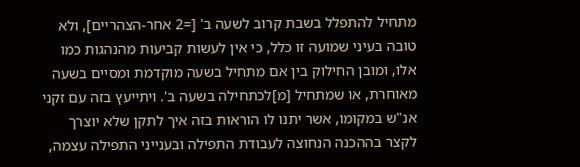מתחיל להתפלל בשבת קרוב לשעה ב' [=2 אחר-הצהריים], ולא טובה בעיני שמועה זו כלל, כי אין לעשות קביעות מהנהגות כמו אלו, ומובן החילוק בין אם מתחיל בשעה מוקדמת ומסיים בשעה מאוחרת, או שמתחיל [מ]לכתחילה בשעה ב'. ויתייעץ בזה עם זקני אנ"ש במקומו, אשר יתנו לו הוראות בזה איך לתקן שלא יוצרך לקצר בההכנה הנחוצה לעבודת התפילה ובענייני התפילה עצמה,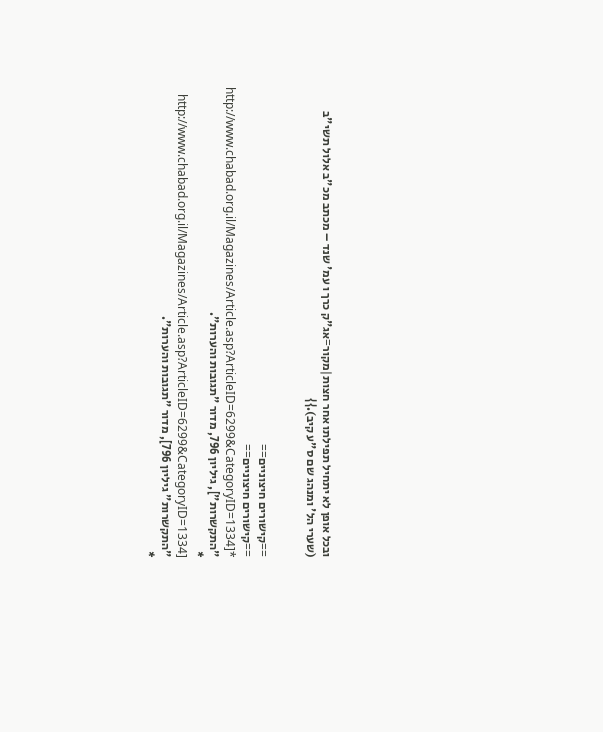ובכל אופן לא יתחיל תפילתו אחר חצות|מקור=אג"ק כרך ו עמ' שנד – מכתב מכ"ב אלול תשי"ב (שערי הל' ומנהג שם ס"ע קיב).}}


==קישורים חיצוניים==
==קישורים חיצוניים==
*[http://www.chabad.org.il/Magazines/Article.asp?ArticleID=6299&CategoryID=1334 "התקשרות"], גיליון 796, מדור "תגובות והערות".
* [http://www.chabad.org.il/Magazines/Article.asp?ArticleID=6299&CategoryID=1334 "התקשרות" גיליון 796], מדור "תגובות והערות".
*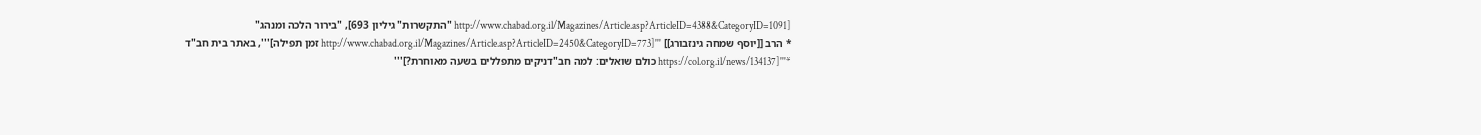[http://www.chabad.org.il/Magazines/Article.asp?ArticleID=4388&CategoryID=1091 "התקשרות" גיליון 693], "בירור הלכה ומנהג"
* הרב [[יוסף שמחה גינזבורג]] '''[http://www.chabad.org.il/Magazines/Article.asp?ArticleID=2450&CategoryID=773 זמן תפילה]''', באתר בית חב"ד
*'''[https://col.org.il/news/134137 כולם שואלים: למה חב"דניקים מתפללים בשעה מאוחרת?]'''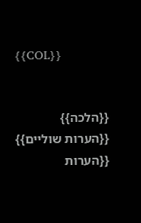{{COL}}


{{הלכה}}
{{הערות שוליים}}
{{הערות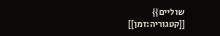שוליים}}
[[קטגוריה:זמן]]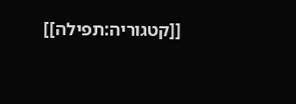[[קטגוריה:תפילה]]